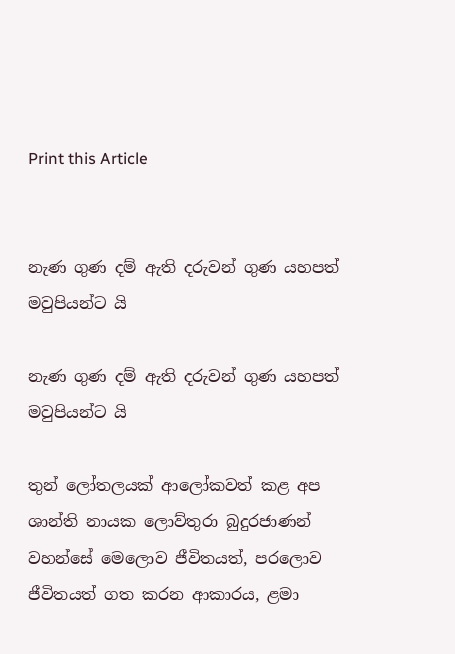Print this Article


නැණ ගුණ දම් ඇති දරුවන් ගුණ යහපත් මවුපියන්ට යි

නැණ ගුණ දම් ඇති දරුවන් ගුණ යහපත් මවුපියන්ට යි

තුන් ලෝතලයක් ආලෝකවත් කළ අප ශාන්ති නායක ලොව්තුරා බුදුරජාණන් වහන්සේ මෙලොව ජීවිතයත්, පරලොව ජීවිතයත් ගත කරන ආකාරය, ළමා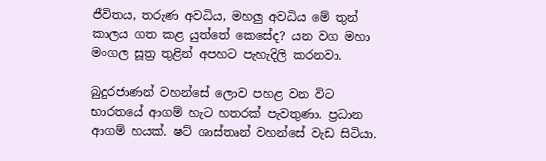ජීවිතය, තරුණ අවධිය, මහලු අවධිය මේ තුන් කාලය ගත කළ යුත්තේ කෙසේද? යන වග මහා මංගල සූත්‍ර තුළින් අපහට පැහැදිලි කරනවා.

බුදුරජාණන් වහන්සේ ලොව පහළ වන විට භාරතයේ ආගම් හැට හතරක් පැවතුණා. ප්‍රධාන ආගම් හයක්. ෂට් ශාස්තෘන් වහන්සේ වැඩ සිටියා.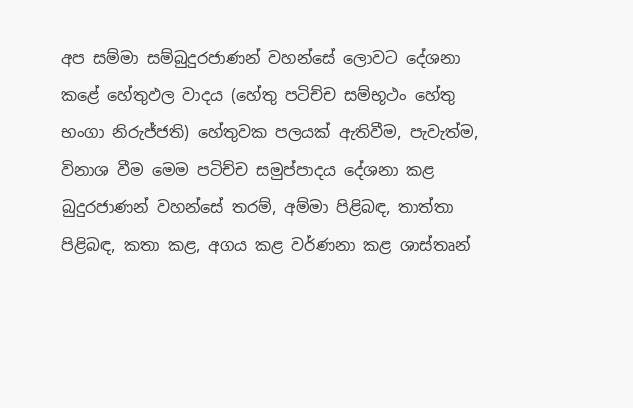අප සම්මා සම්බුදුරජාණන් වහන්සේ ලොවට දේශනා කළේ හේතුඵල වාදය (හේතු පටිච්ච සම්භූථං හේතු භංගා නිරුජ්ජති) හේතුවක පලයක් ඇතිවීම, පැවැත්ම, විනාශ වීම මෙම පටිච්ච සමුප්පාදය දේශනා කළ බුදුරජාණන් වහන්සේ තරම්, අම්මා පිළිබඳ, තාත්තා පිළිබඳ, කතා කළ, අගය කළ වර්ණනා කළ ශාස්තෘන්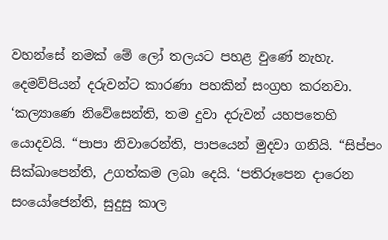වහන්සේ නමක් මේ ලෝ තලයට පහළ වුණේ නැහැ. දෙමව්පියන් දරුවන්ට කාරණා පහකින් සංග්‍රහ කරනවා. ‘කල්‍යාණෙ නිවේසෙන්ති, තම දුවා දරුවන් යහපතෙහි යොදවයි. “පාපා නිවාරෙන්ති, පාපයෙන් මුදවා ගනියි. “සිප්පං සික්ඛාපෙන්ති, උගත්කම ලබා දෙයි. ‘පතිරූපෙන දාරෙන සංයෝජෙන්ති, සුදුසු කාල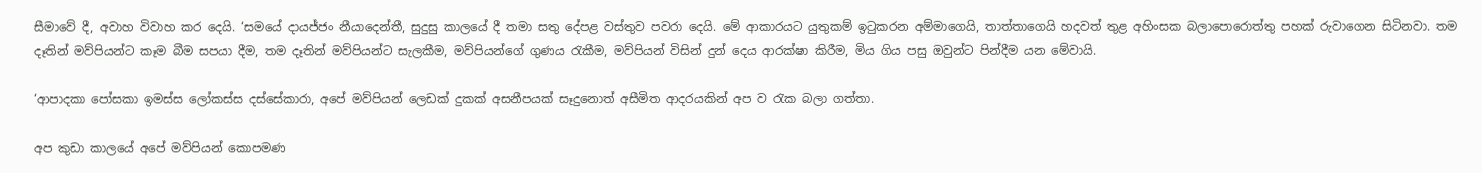සීමාවේ දී, අවාහ විවාහ කර දෙයි. ‘සමයේ දායජ්ජං නීයාදෙන්තී, සුදුසු කාලයේ දී තමා සතු දේපළ වස්තුව පවරා දෙයි. මේ ආකාරයට යුතුකම් ඉටුකරන අම්මාගෙයි, තාත්තාගෙයි හදවත් තුළ අහිංසක බලාපොරොත්තු පහක් රුවාගෙන සිටිනවා. තම දෑතින් මව්පියන්ට කෑම බීම සපයා දීම, තම දෑතින් මව්පියන්ට සැලකීම, මව්පියන්ගේ ගුණය රැකීම, මව්පියන් විසින් දුන් දෙය ආරක්ෂා කිරීම, මිය ගිය පසු ඔවුන්ට පින්දීම යන මේවායි.

‘ආපාදකා පෝසකා ඉමස්ස ලෝකස්ස දස්සේකාරා, අපේ මව්පියන් ලෙඩක් දුකක් අසනීපයක් සෑදුනොත් අසීමිත ආදරයකින් අප ව රැක බලා ගත්තා.

අප කුඩා කාලයේ අපේ මව්පියන් කොපමණ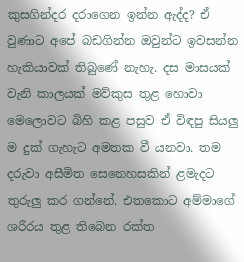කුසගින්දර දරාගෙන ඉන්න ඇද්ද? ඒ වුණාට අපේ බඩගින්න ඔවුන්ට ඉවසන්න හැකියාවක් තිබුණේ නැහැ. දස මාසයක් වැනි කාලයක් මව්කුස තුළ හොවා මෙලොවට බිහි කළ පසුව ඒ විඳපු සියලු ම දුක් ගැහැට අමතක වී යනවා. තම දරුවා අසීමිත සෙනෙහසකින් ළමැදට තුරුලු කර ගන්නේ. එතකොට අම්මාගේ ශරීරය තුළ තිබෙන රක්ත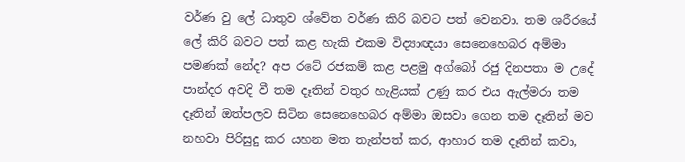වර්ණ වු ලේ ධාතුව ශ්වේත වර්ණ කිරි බවට පත් වෙනවා. තම ශරීරයේ ලේ කිරි බවට පත් කළ හැකි එකම විද්‍යාඥයා සෙනෙහෙබර අම්මා පමණක් නේද? අප රටේ රජකම් කළ පළමු අග්බෝ රජු දිනපතා ම උදේ පාන්දර අවදි වී තම දෑතින් වතුර හැළියක් උණු කර එය ඇල්මරා තම දෑතින් ඔත්පලව සිටින සෙනෙහෙබර අම්මා ඔසවා ගෙන තම දෑතින් මව නහවා පිරිසුදු කර යහන මත තැන්පත් කර, ආහාර තම දෑතින් කවා,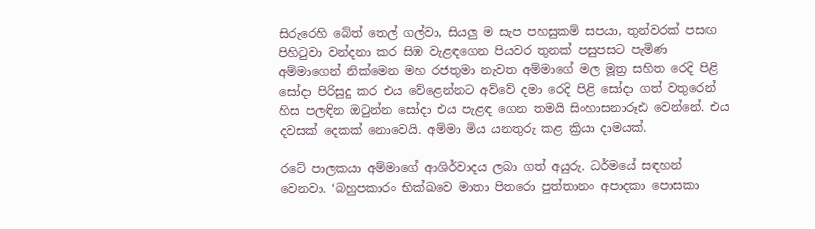සිරුරෙහි බේත් තෙල් ගල්වා, සියලු ම සැප පහසුකම් සපයා, තුන්වරක් පසඟ පිහිටුවා වන්දනා කර සිඹ වැළඳගෙන පියවර තුනක් පසුපසට පැමිණ අම්මාගෙන් නික්මෙන මහ රජතුමා නැවත අම්මාගේ මල මූත්‍ර සහිත රෙදි පිළි සෝදා පිරිසුදු කර එය වේළෙන්නට අව්වේ දමා රෙදි පිළි සෝදා ගත් වතුරෙන් හිස පලඳින ඔටුන්න සෝදා එය පැළඳ ගෙන තමයි සිංහාසනාරූඪ වෙන්නේ. එය දවසක් දෙකක් නොවෙයි. අම්මා මිය යනතුරු කළ ක්‍රියා දාමයක්.

රටේ පාලකයා අම්මාගේ ආශිර්වාදය ලබා ගත් අයුරු. ධර්මයේ සඳහන් වෙනවා. ‘බහුපකාරං භික්ඛවෙ මාතා පිතරො පුත්තානං අපාදකා පොසකා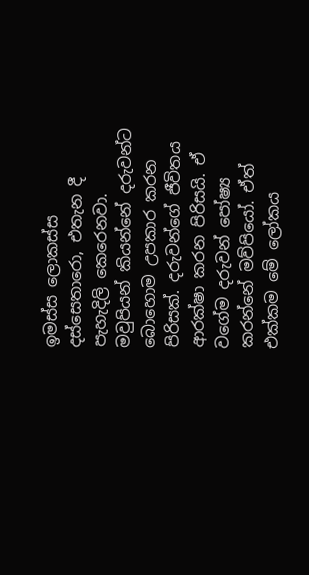ඉමස්ස ලොකස්ස දස්සෙතාරො, එතැන දී පැහැදිලි කෙරෙනවා. මවුපියන් කියන්නේ දරුවන්ට බොහොම උපකාර කරන පිරිසක්. දරුවන්ගේ ජීවිතය ආරක්ෂා කරන පිරිසයි. ඒ වගේම දරුවන් පෝෂ්‍ය කරන්නේ මව්පියෝ. ඒත් එක්කම මේ ලෝකය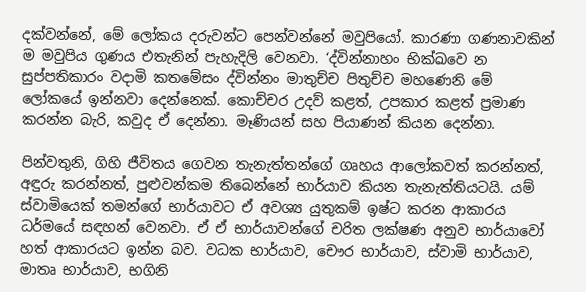දක්වන්නේ, මේ ලෝකය දරුවන්ට පෙන්වන්නේ මවුපියෝ. කාරණා ගණනාවකින් ම මවුපිය ගුණය එතැනින් පැහැදිලි වෙනවා. ‘ද්වින්නාහං භික්ඛවෙ න සුප්පතිකාරං වදාමි කතමේසං ද්වින්නං මාතුච්ච පිතුච්ච මහණෙනි මේ ලෝකයේ ඉන්නවා දෙන්නෙක්. කොච්චර උදව් කළත්, උපකාර කළත් ප්‍රමාණ කරන්න බැරි, කවුද ඒ දෙන්නා. මෑණියන් සහ පියාණන් කියන දෙන්නා.

පින්වතුනි, ගිහි ජීවිතය ගෙවන තැනැත්තන්ගේ ගෘහය ආලෝකවත් කරන්නත්, අඳුරු කරන්නත්, පුළුවන්කම තිබෙන්නේ භාර්යාව කියන තැනැත්තියටයි. යම් ස්වාමියෙක් තමන්ගේ භාර්යාවට ඒ අවශ්‍ය යුතුකම් ඉෂ්ට කරන ආකාරය ධර්මයේ සඳහන් වෙනවා. ඒ ඒ භාර්යාවන්ගේ චරිත ලක්ෂණ අනුව භාර්යාවෝ හත් ආකාරයට ඉන්න බව. වධක භාර්යාව, චෞර භාර්යාව, ස්වාමි භාර්යාව, මාතෘ භාර්යාව, භගිනි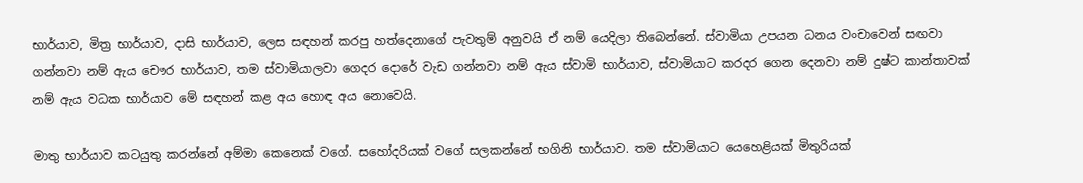භාර්යාව, මිත්‍ර භාර්යාව, දාසි භාර්යාව, ලෙස සඳහන් කරපු හත්දෙනාගේ පැවතුම් අනුවයි ඒ නම් යෙදිලා තිබෙන්නේ. ස්වාමියා උපයන ධනය වංචාවෙන් සඟවා ගන්නවා නම් ඇය චෞර භාර්යාව, තම ස්වාමියාලවා ගෙදර දොරේ වැඩ ගන්නවා නම් ඇය ස්වාමි භාර්යාව, ස්වාමියාට කරදර ගෙන දෙනවා නම් දුෂ්ට කාන්තාවක් නම් ඇය වධක භාර්යාව මේ සඳහන් කළ අය හොඳ අය නොවෙයි.

මාතු භාර්යාව කටයුතු කරන්නේ අම්මා කෙනෙක් වගේ. සහෝදරියක් වගේ සලකන්නේ භගිනි භාර්යාව. තම ස්වාමියාට යෙහෙළියක් මිතුරියක්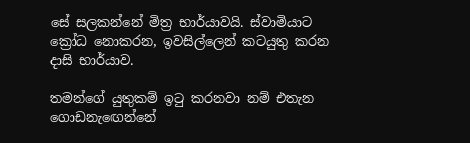සේ සලකන්නේ මිත්‍ර භාර්යාවයි. ස්වාමියාට ක්‍රෝධ නොකරන, ඉවසිල්ලෙන් කටයුතු කරන දාසි භාර්යාව.

තමන්ගේ යුතුකම් ඉටු කරනවා නම් එතැන ගොඩනැඟෙන්නේ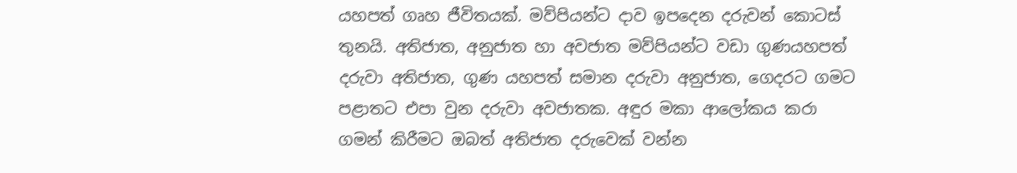යහපත් ගෘහ ජීවිතයක්. මව්පියන්ට දාව ඉපදෙන දරුවන් කොටස් තුනයි. අතිජාත, අනුජාත හා අවජාත මව්පියන්ට වඩා ගුණයහපත් දරුවා අතිජාත, ගුණ යහපත් සමාන දරුවා අනුජාත, ගෙදරට ගමට පළාතට එපා වුන දරුවා අවජාතක. අඳුර මකා ආලෝකය කරා ගමන් කිරීමට ඔබත් අතිජාත දරුවෙක් වන්න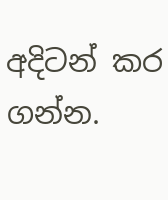අදිටන් කර ගන්න.